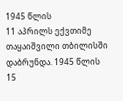1945 წლის
11 აპრილს ექვთიმე თაყაიშვილი თბილისში დაბრუნდა. 1945 წლის
15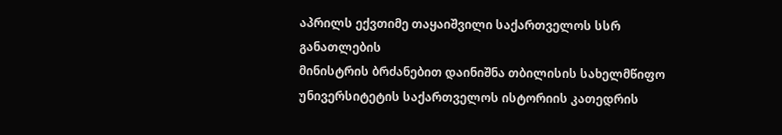აპრილს ექვთიმე თაყაიშვილი საქართველოს სსრ განათლების
მინისტრის ბრძანებით დაინიშნა თბილისის სახელმწიფო უნივერსიტეტის საქართველოს ისტორიის კათედრის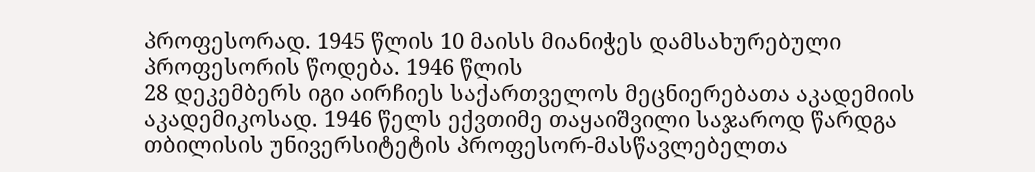პროფესორად. 1945 წლის 10 მაისს მიანიჭეს დამსახურებული პროფესორის წოდება. 1946 წლის
28 დეკემბერს იგი აირჩიეს საქართველოს მეცნიერებათა აკადემიის აკადემიკოსად. 1946 წელს ექვთიმე თაყაიშვილი საჯაროდ წარდგა
თბილისის უნივერსიტეტის პროფესორ-მასწავლებელთა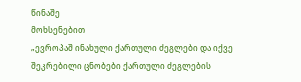წინაშე
მოხსენებით
„ევროპაშ ინახული ქართული ძეგლები და იქვე შეკრებილი ცნობები ქართული ძეგლების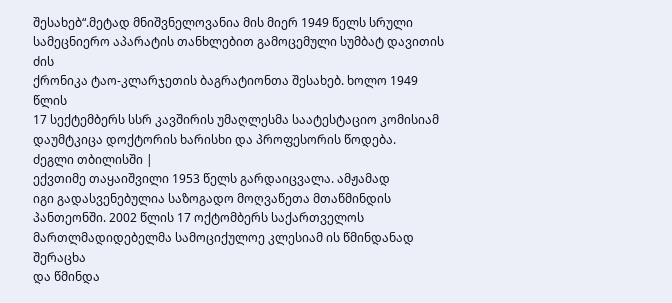შესახებ“.მეტად მნიშვნელოვანია მის მიერ 1949 წელს სრული სამეცნიერო აპარატის თანხლებით გამოცემული სუმბატ დავითის ძის
ქრონიკა ტაო-კლარჯეთის ბაგრატიონთა შესახებ. ხოლო 1949 წლის
17 სექტემბერს სსრ კავშირის უმაღლესმა საატესტაციო კომისიამ
დაუმტკიცა დოქტორის ხარისხი და პროფესორის წოდება.
ძეგლი თბილისში |
ექვთიმე თაყაიშვილი 1953 წელს გარდაიცვალა. ამჟამად
იგი გადასვენებულია საზოგადო მოღვაწეთა მთაწმინდის პანთეონში. 2002 წლის 17 ოქტომბერს საქართველოს
მართლმადიდებელმა სამოციქულოე კლესიამ ის წმინდანად შერაცხა
და წმინდა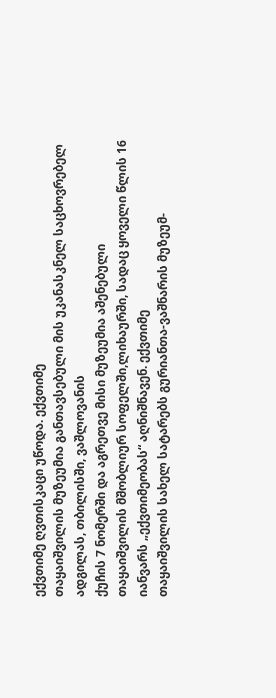ექვთიმე ღვთისკაცი უწოდა. ექვთიმე
თაყაიშვილის მუზეუმია განთავსებული მის უკანასკნელ საცხოვრებელ ადგილას, თბილისში, ვაშლოვანის
ქუჩის 7 ნომერში და აგრეთვე მისი მუზეუმია აშენებული
თაყაიშვილის მშობლიურ სოფელში,ლიხაურში, სადაც ყოველი წლის 16 იანვარს „ექვთიმეობას“ აღნიშნავენ. ექვთიმე
თაყაიშვილის სახელ სატარებს გურიანთა-ვაშნარის მუზეუმ-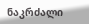ნაკრძალი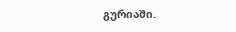გურიაში.